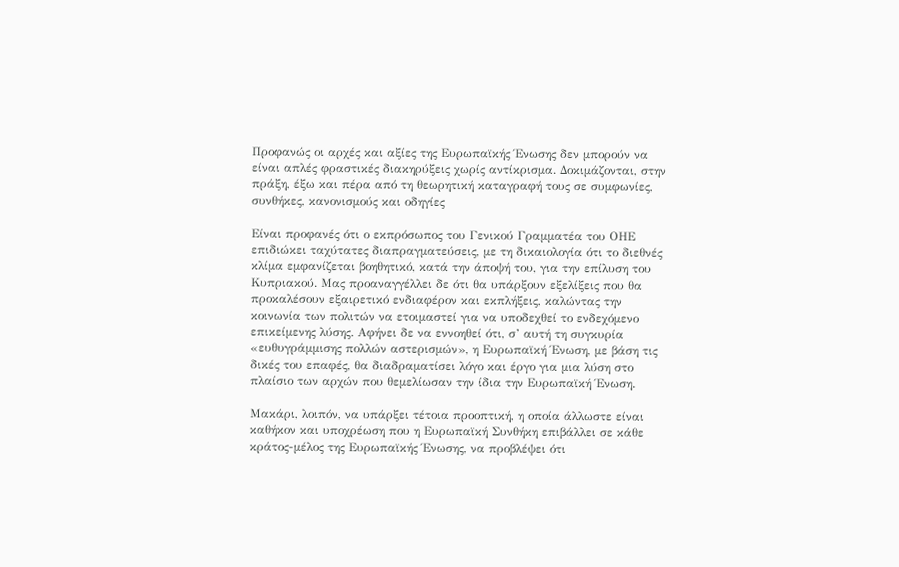Προφανώς οι αρχές και αξίες της Ευρωπαϊκής Ένωσης δεν μπορούν να είναι απλές φραστικές διακηρύξεις χωρίς αντίκρισμα. Δοκιμάζονται, στην πράξη, έξω και πέρα από τη θεωρητική καταγραφή τους σε συμφωνίες, συνθήκες, κανονισμούς και οδηγίες

Είναι προφανές ότι ο εκπρόσωπος του Γενικού Γραμματέα του ΟΗΕ επιδιώκει ταχύτατες διαπραγματεύσεις, με τη δικαιολογία ότι το διεθνές κλίμα εμφανίζεται βοηθητικό, κατά την άποψή του, για την επίλυση του Κυπριακού. Μας προαναγγέλλει δε ότι θα υπάρξουν εξελίξεις που θα προκαλέσουν εξαιρετικό ενδιαφέρον και εκπλήξεις, καλώντας την κοινωνία των πολιτών να ετοιμαστεί για να υποδεχθεί το ενδεχόμενο επικείμενης λύσης. Αφήνει δε να εννοηθεί ότι, σ’ αυτή τη συγκυρία «ευθυγράμμισης πολλών αστερισμών», η Ευρωπαϊκή Ένωση, με βάση τις δικές του επαφές, θα διαδραματίσει λόγο και έργο για μια λύση στο πλαίσιο των αρχών που θεμελίωσαν την ίδια την Ευρωπαϊκή Ένωση.

Μακάρι, λοιπόν, να υπάρξει τέτοια προοπτική, η οποία άλλωστε είναι καθήκον και υποχρέωση που η Ευρωπαϊκή Συνθήκη επιβάλλει σε κάθε κράτος-μέλος της Ευρωπαϊκής Ένωσης, να προβλέψει ότι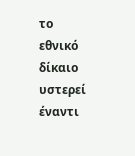το εθνικό δίκαιο υστερεί έναντι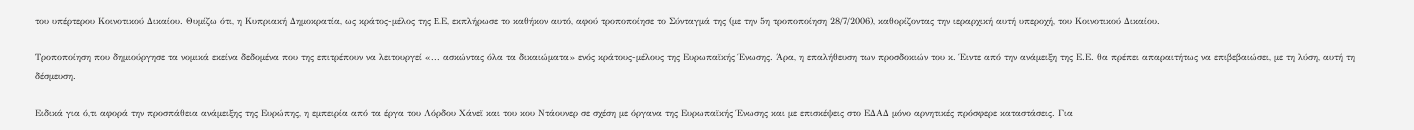του υπέρτερου Κοινοτικού Δικαίου. Θυμίζω ότι, η Κυπριακή Δημοκρατία, ως κράτος-μέλος της E.Ε, εκπλήρωσε το καθήκον αυτό, αφού τροποποίησε το Σύνταγμά της (με την 5η τροποποίηση 28/7/2006), καθορίζοντας την ιεραρχική αυτή υπεροχή, του Κοινοτικού Δικαίου.

Τροποποίηση που δημιούργησε τα νομικά εκείνα δεδομένα που της επιτρέπουν να λειτουργεί «... ασκώντας όλα τα δικαιώματα» ενός κράτους-μέλους της Ευρωπαϊκής Ένωσης. Άρα, η επαλήθευση των προσδοκιών του κ. Έιντε από την ανάμειξη της Ε.Ε. θα πρέπει απαραιτήτως να επιβεβαιώσει, με τη λύση, αυτή τη δέσμευση.

Ειδικά για ό,τι αφορά την προσπάθεια ανάμειξης της Ευρώπης, η εμπειρία από τα έργα του Λόρδου Χάνεϊ και του κου Ντάουνερ σε σχέση με όργανα της Ευρωπαϊκής Ένωσης και με επισκέψεις στο ΕΔΑΔ μόνο αρνητικές πρόσφερε καταστάσεις. Για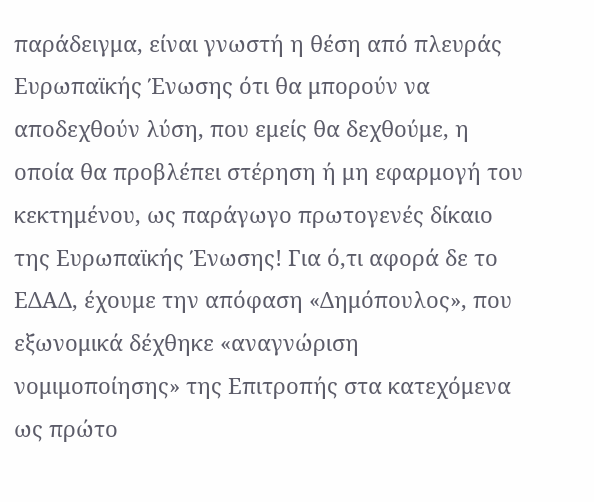παράδειγμα, είναι γνωστή η θέση από πλευράς Ευρωπαϊκής Ένωσης ότι θα μπορούν να αποδεχθούν λύση, που εμείς θα δεχθούμε, η οποία θα προβλέπει στέρηση ή μη εφαρμογή του κεκτημένου, ως παράγωγο πρωτογενές δίκαιο της Ευρωπαϊκής Ένωσης! Για ό,τι αφορά δε το ΕΔΑΔ, έχουμε την απόφαση «Δημόπουλος», που εξωνομικά δέχθηκε «αναγνώριση νομιμοποίησης» της Επιτροπής στα κατεχόμενα ως πρώτο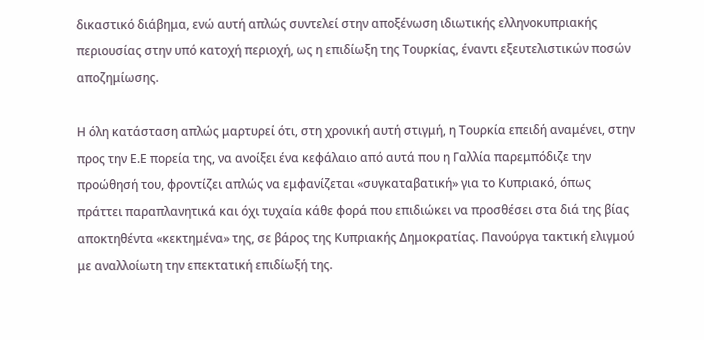δικαστικό διάβημα, ενώ αυτή απλώς συντελεί στην αποξένωση ιδιωτικής ελληνοκυπριακής περιουσίας στην υπό κατοχή περιοχή, ως η επιδίωξη της Τουρκίας, έναντι εξευτελιστικών ποσών αποζημίωσης.

Η όλη κατάσταση απλώς μαρτυρεί ότι, στη χρονική αυτή στιγμή, η Τουρκία επειδή αναμένει, στην προς την Ε.Ε πορεία της, να ανοίξει ένα κεφάλαιο από αυτά που η Γαλλία παρεμπόδιζε την προώθησή του, φροντίζει απλώς να εμφανίζεται «συγκαταβατική» για το Κυπριακό, όπως πράττει παραπλανητικά και όχι τυχαία κάθε φορά που επιδιώκει να προσθέσει στα διά της βίας αποκτηθέντα «κεκτημένα» της, σε βάρος της Κυπριακής Δημοκρατίας. Πανούργα τακτική ελιγμού με αναλλοίωτη την επεκτατική επιδίωξή της.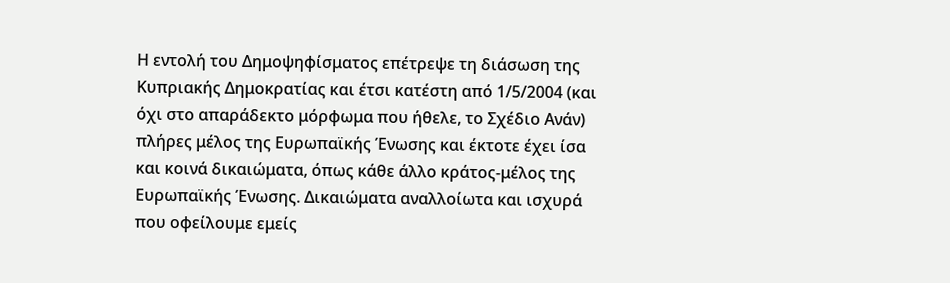Η εντολή του Δημοψηφίσματος επέτρεψε τη διάσωση της Κυπριακής Δημοκρατίας και έτσι κατέστη από 1/5/2004 (και όχι στο απαράδεκτο μόρφωμα που ήθελε, το Σχέδιο Ανάν) πλήρες μέλος της Ευρωπαϊκής Ένωσης και έκτοτε έχει ίσα και κοινά δικαιώματα, όπως κάθε άλλο κράτος-μέλος της Ευρωπαϊκής Ένωσης. Δικαιώματα αναλλοίωτα και ισχυρά που οφείλουμε εμείς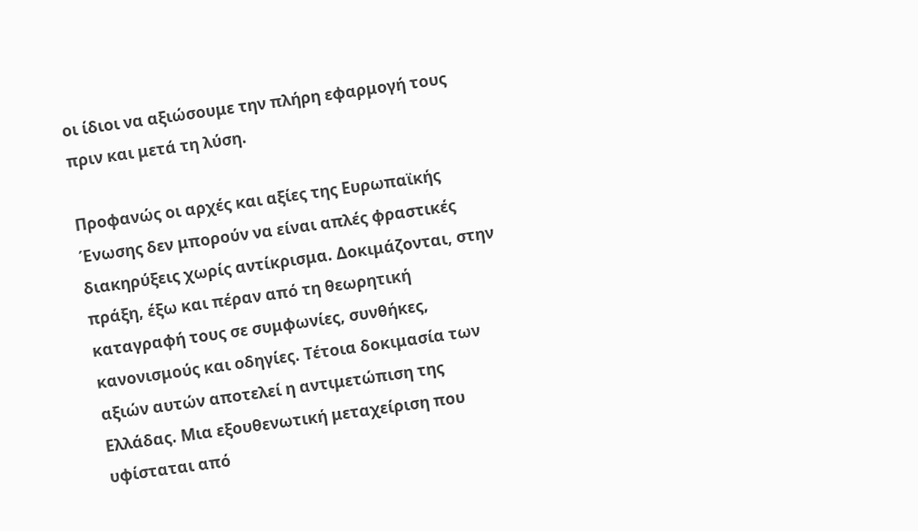οι ίδιοι να αξιώσουμε την πλήρη εφαρμογή τους πριν και μετά τη λύση.

Προφανώς οι αρχές και αξίες της Ευρωπαϊκής Ένωσης δεν μπορούν να είναι απλές φραστικές διακηρύξεις χωρίς αντίκρισμα. Δοκιμάζονται, στην πράξη, έξω και πέραν από τη θεωρητική καταγραφή τους σε συμφωνίες, συνθήκες, κανονισμούς και οδηγίες. Τέτοια δοκιμασία των αξιών αυτών αποτελεί η αντιμετώπιση της Ελλάδας. Μια εξουθενωτική μεταχείριση που υφίσταται από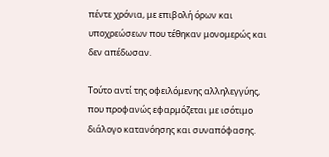πέντε χρόνια, με επιβολή όρων και υποχρεώσεων που τέθηκαν μονομερώς και δεν απέδωσαν.

Τούτο αντί της οφειλόμενης αλληλεγγύης, που προφανώς εφαρμόζεται με ισότιμο διάλογο κατανόησης και συναπόφασης.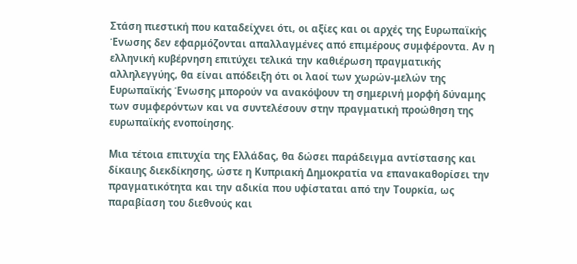Στάση πιεστική που καταδείχνει ότι, οι αξίες και οι αρχές της Ευρωπαϊκής Ένωσης δεν εφαρμόζονται απαλλαγμένες από επιμέρους συμφέροντα. Αν η ελληνική κυβέρνηση επιτύχει τελικά την καθιέρωση πραγματικής αλληλεγγύης, θα είναι απόδειξη ότι οι λαοί των χωρών-μελών της Ευρωπαϊκής Ένωσης μπορούν να ανακόψουν τη σημερινή μορφή δύναμης των συμφερόντων και να συντελέσουν στην πραγματική προώθηση της ευρωπαϊκής ενοποίησης.

Μια τέτοια επιτυχία της Ελλάδας, θα δώσει παράδειγμα αντίστασης και δίκαιης διεκδίκησης, ώστε η Κυπριακή Δημοκρατία να επανακαθορίσει την πραγματικότητα και την αδικία που υφίσταται από την Τουρκία, ως παραβίαση του διεθνούς και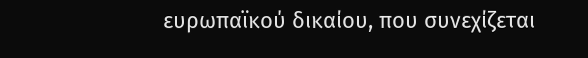ευρωπαϊκού δικαίου, που συνεχίζεται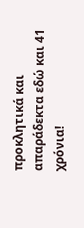προκλητικά και απαράδεκτα εδώ και 41 χρόνια!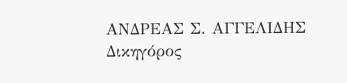ΑΝΔΡΕΑΣ Σ. ΑΓΓΕΛΙΔΗΣ
Δικηγόρος